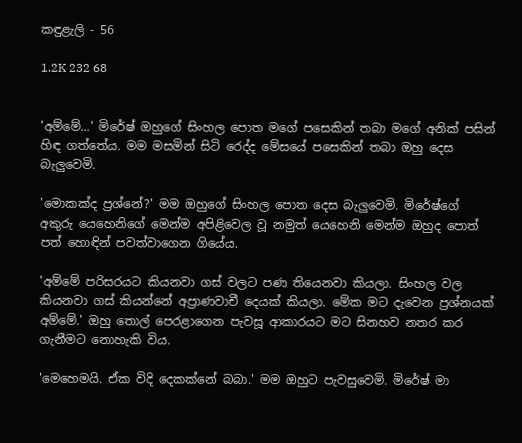කඳුළැලි - 56

1.2K 232 68


'අම්මේ...' මිරේෂ් ඔහුගේ සිංහල පොත මගේ පසෙකින් තබා මගේ අනික් පසින් හිඳ ගත්තේය. මම මසමින් සිටි රෙද්ද මේසයේ පසෙකින් තබා ඔහු දෙස බැලුවෙමි.

'මොකක්ද ප්‍රශ්නේ?' මම ඔහුගේ සිංහල පොත දෙස බැලුවෙමි. මිරේෂ්ගේ අකුරු යෙහෙනිගේ මෙන්ම අපිළිවෙල වූ නමුත් යෙහෙනි ‌මෙන්ම ඔහුද පොත් පත් හොඳින් පවත්වාගෙන ගියේය.

'අම්මේ පරිසරයට කියනවා ගස් වලට පණ තියෙනවා කියලා. සිංහල වල කියනවා ගස් කියන්නේ අප්‍රාණවාචී දෙයක් කියලා. මේක මට දැවෙන ප්‍රශ්නයක් අම්මේ.' ඔහු තොල් පෙරළාගෙන පැවසූ ආකාරයට මට සිනහව නතර කර ගැනීමට නොහැකි විය.

'මෙහෙමයි. ඒක විදි දෙකක්නේ බබා.' මම ඔහුට පැවසුවෙමි. මිරේෂ් මා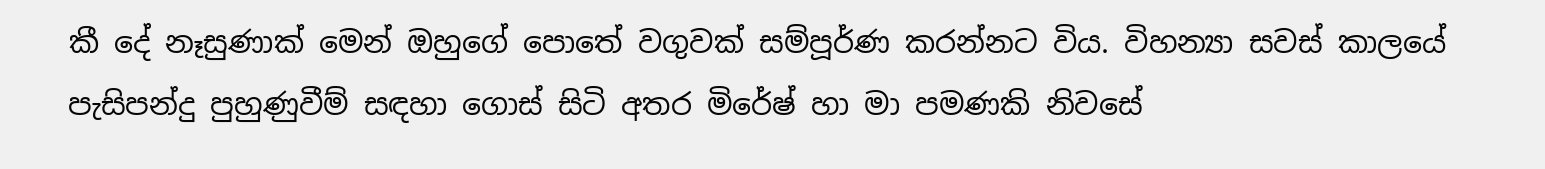කී දේ නෑසුණාක් මෙන් ඔහුගේ පොතේ වගුවක් සම්පූර්ණ කරන්නට ‌විය. විහන්‍යා සවස් කාලයේ පැසිපන්දු පුහුණුවීම් සඳහා ගොස් සිටි අතර මිරේෂ් හා මා පමණකි නිවසේ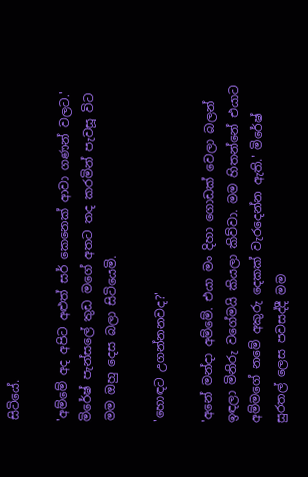සිටියේ.

'අම්මේ අද අපිට අළුත් සර් කෙනෙක් ආවා ගණන් වලට.' මිරේෂ් පැන්සලේ තුඩ මගේ අතට තද කරමින් පැවසූ විට මම ඔහු දෙස බලා සිටියෙමි.

'හොඳට උගන්නනවද?'

'අනේ මන්දා අම්මේ. එයා මං දිහා ගොඩක් වෙලා බලන් ඉඳලා මිනිරු වගේමයි කියලා කිව්වා. මම හිතන්නේ එයාට අම්මගේ නමේ අකුරු දෙකක් වැරදෙන්න ඇති.' මිරේෂ් සුරතල් ලෙස පවසද්දී මම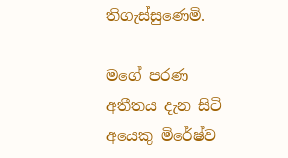තිගැස්සුණෙමි.

මගේ පරණ අතීතය දැන සිටි අයෙකු මිරේෂ්ව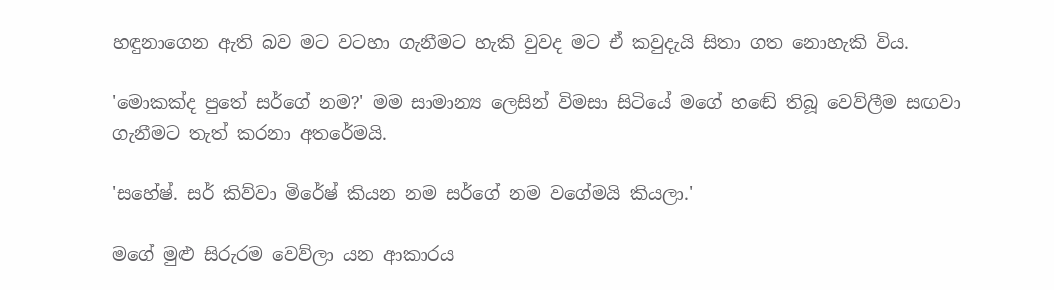හඳුනාගෙන ඇති බව මට වටහා ගැනීමට හැකි වුවද මට ඒ කවුදැයි සිතා ගත නොහැකි විය.

'මොකක්ද පුතේ සර්ගේ නම?' මම සාමාන්‍ය ලෙසින් විමසා සිටියේ මගේ හඬේ තිබූ වෙව්ලීම සඟවා ගැනීමට තැත් කරනා අතරේමයි.

'සහේෂ්. සර් කිව්වා මිරේෂ් කියන නම සර්ගේ නම වගේමයි කියලා.'

මගේ මුළු සිරුරම වෙව්ලා යන ආකාරය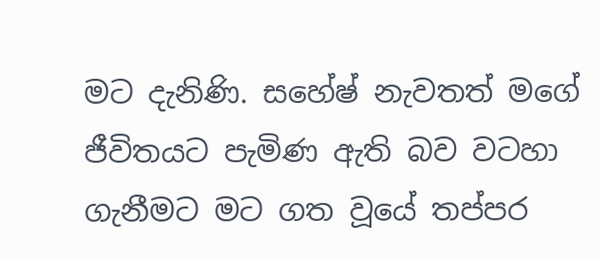මට දැනිණි. සහේෂ් නැවතත් මගේ ජීවිතයට පැමිණ ඇති බව වටහා ගැනීමට මට ගත වූයේ තප්පර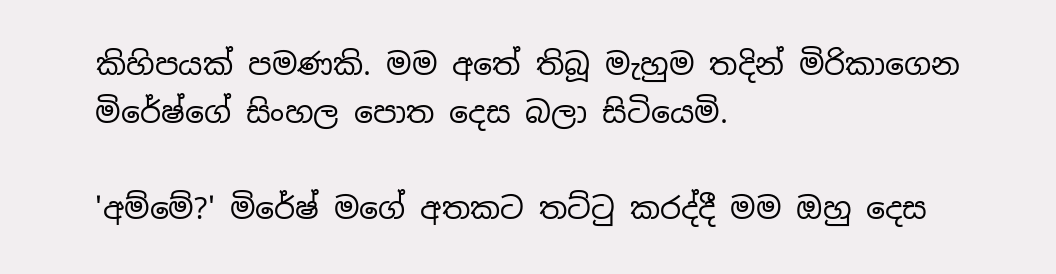කිහිපයක් පමණකි. මම අතේ තිබූ මැහුම තදින් මිරිකාගෙන මිරේෂ්ගේ සිංහල පොත දෙස බලා සිටියෙමි.

'අම්මේ?' මිරේෂ් මගේ අතකට තට්ටු කරද්දී මම ඔහු දෙස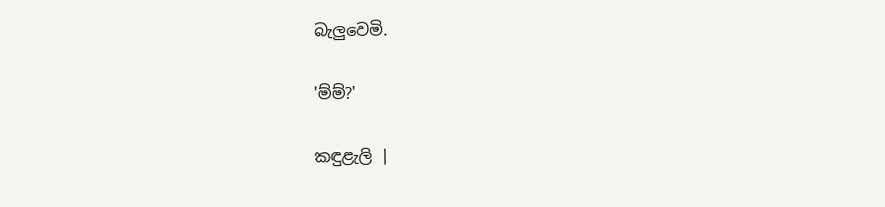බැලුවෙමි.

'ම්ම්?'

කඳුළැලි |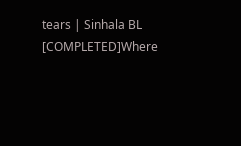tears | Sinhala BL [COMPLETED]Where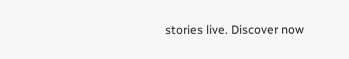stories live. Discover now